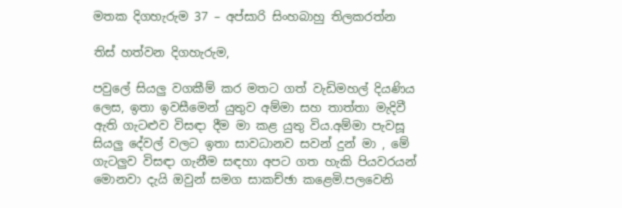මතක දිගහැරුම 37 – අප්සාරි සිංහබාහු තිලකරත්න

තිස් හත්වන දිගහැරුම,

පවුලේ සියලු වගකීම් කර මතට ගත් වැඩිමහල් දියණිය ලෙස, ඉතා ඉවසීමෙන් යුතුව අම්මා සහ තාත්තා මැදිවී ඇති ගැටළුව විසඳා දීම මා කළ යුතු විය.අම්මා පැවසූ සියලු දේවල් වලට ඉතා සාවධානව සවන් දුන් මා , මේ ගැටලුව විසඳා ගැනීම සඳහා අපට ගත හැකි පියවරයන් මොනවා දැයි ඔවුන් සමග සාකච්ඡා කළෙමි.පලවෙනි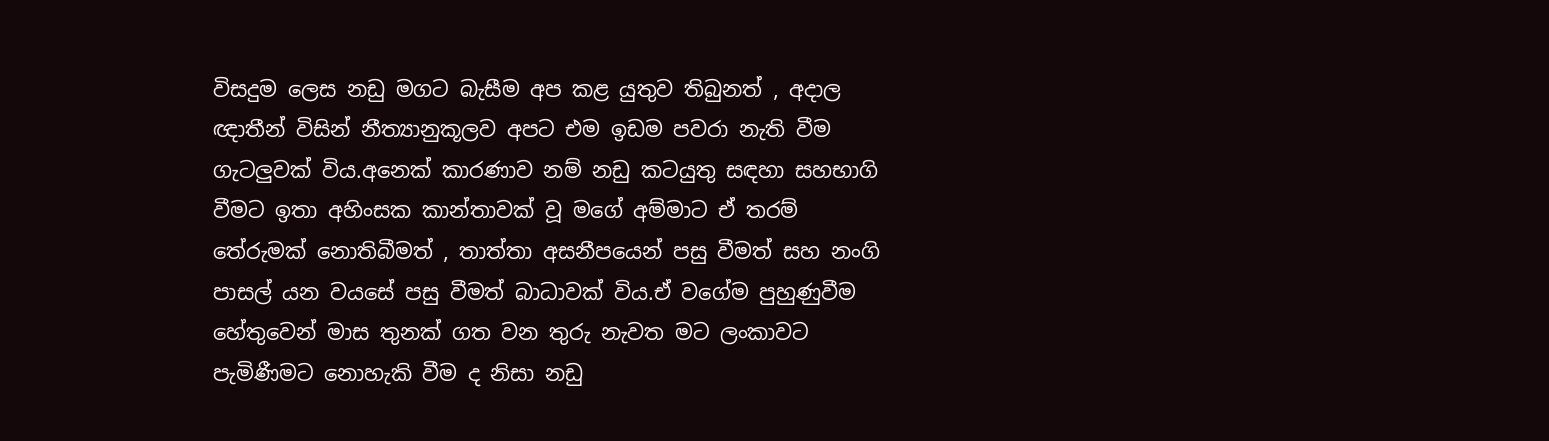විසදුම ලෙස නඩු මගට බැසීම අප කළ යුතුව තිබුනත් , අදාල ඥාතීන් විසින් නීත්‍යානුකූලව අපට එම ඉඩම පවරා නැති වීම ගැටලුවක් විය.අනෙක් කාරණාව නම් නඩු කටයුතු සඳහා සහභාගි වීමට ඉතා අහිංසක කාන්තාවක් වූ මගේ අම්මාට ඒ තරම් තේරුමක් නොතිබීමත් , තාත්තා අසනීපයෙන් පසු වීමත් සහ නංගි පාසල් යන වයසේ පසු වීමත් බාධාවක් විය.ඒ වගේම පුහුණුවීම හේතුවෙන් මාස තුනක් ගත වන තුරු නැවත මට ලංකාවට පැමිණීමට නොහැකි වීම ද නිසා නඩු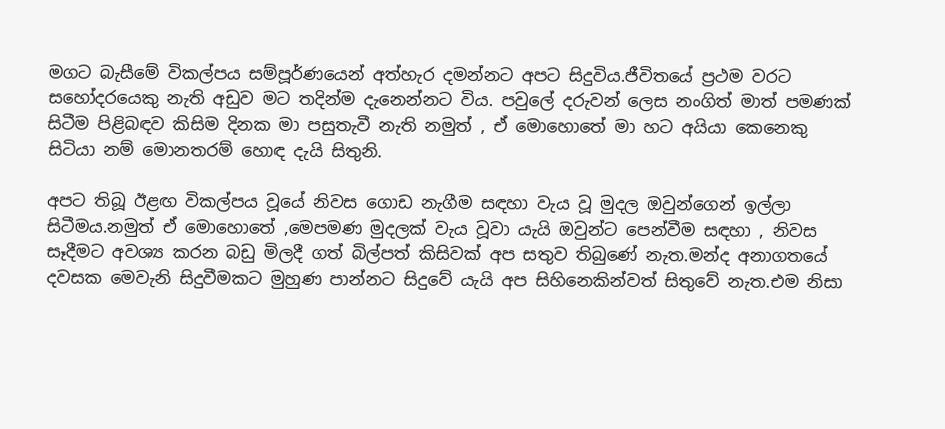මගට බැසීමේ විකල්පය සම්පූර්ණයෙන් අත්හැර දමන්නට අපට සිදුවිය.ජීවිතයේ ප්‍රථම වරට සහෝදරයෙකු නැති අඩුව මට තදින්ම දැනෙන්නට විය. පවුලේ දරුවන් ලෙස නංගිත් මාත් පමණක් සිටීම පිළිබඳව කිසිම දිනක මා පසුතැවී නැති නමුත් , ඒ මොහොතේ මා හට අයියා කෙනෙකු සිටියා නම් මොනතරම් හොඳ දැයි සිතුනි.

අපට තිබූ ඊළඟ විකල්පය වූයේ නිවස ගොඩ නැගීම සඳහා වැය වූ මුදල ඔවුන්ගෙන් ඉල්ලා සිටීමය.නමුත් ඒ මොහොතේ ,මෙපමණ මුදලක් වැය වූවා යැයි ඔවුන්ට පෙන්වීම සඳහා , නිවස සෑදීමට අවශ්‍ය කරන බඩු මිලදී ගත් බිල්පත් කිසිවක් අප සතුව තිබුණේ නැත.මන්ද අනාගතයේ දවසක මෙවැනි සිදුවීමකට මුහුණ පාන්නට සිදුවේ යැයි අප සිහිනෙකින්වත් සිතුවේ නැත.එම නිසා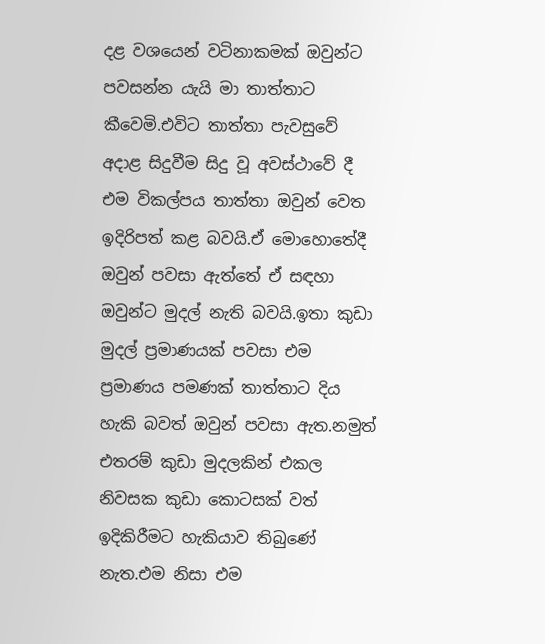දළ වශයෙන් වටිනාකමක් ඔවුන්ට පවසන්න යැයි මා තාත්තාට කීවෙමි.එවිට තාත්තා පැවසුවේ අදාළ සිදුවීම සිදු වූ අවස්ථාවේ දී එම විකල්පය තාත්තා ඔවුන් වෙත ඉදිරිපත් කළ බවයි.ඒ මොහොතේදී ඔවුන් පවසා ඇත්තේ ඒ සඳහා ඔවුන්ට මුදල් නැති බවයි.ඉතා කුඩා මුදල් ප්‍රමාණයක් පවසා එම ප්‍රමාණය පමණක් තාත්තාට දිය හැකි බවත් ඔවුන් පවසා ඇත.නමුත් එතරම් කුඩා මුදලකින් එකල නිවසක කුඩා කොටසක් වත් ඉදිකිරීමට හැකියාව තිබුණේ නැත.එම නිසා එම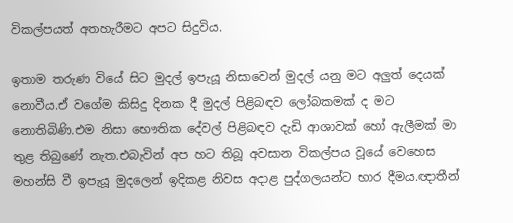විකල්පයත් අතහැරීමට අපට සිදුවිය.

ඉතාම තරුණ වියේ සිට මුදල් ඉපැයූ නිසාවෙන් මුදල් යනු මට අලුත් දෙයක් නොවීය.ඒ වගේම කිසිදු දිනක දී මුදල් පිළිබඳව ලෝබකමක් ද මට නොතිබිණි.එම නිසා භෞතික දේවල් පිළිබඳව දැඩි ආශාවක් හෝ ඇලීමක් මා තුළ තිබුණේ නැත.එබැවින් අප හට තිබූ අවසාන විකල්පය වූයේ වෙහෙස මහන්සි වී ඉපැයූ මුදලෙන් ඉදිකළ නිවස අදාළ පුද්ගලයන්ට භාර දීමය.ඥාතීන්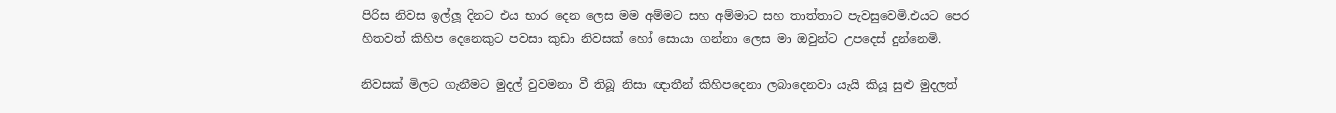පිරිස නිවස ඉල්ලූ දිනට එය භාර දෙන ලෙස මම අම්මට සහ අම්මාට සහ තාත්තාට පැවසුවෙමි.එයට පෙර හිතවත් කිහිප දෙනෙකුට පවසා කුඩා නිවසක් හෝ සොයා ගන්නා ලෙස මා ඔවුන්ට උපදෙස් දුන්නෙමි.

නිවසක් මිලට ගැනීමට මුදල් වුවමනා වී තිබූ නිසා ඥාතීන් කිහිපදෙනා ලබාදෙනවා යැයි කියූ සුළු මුදලත්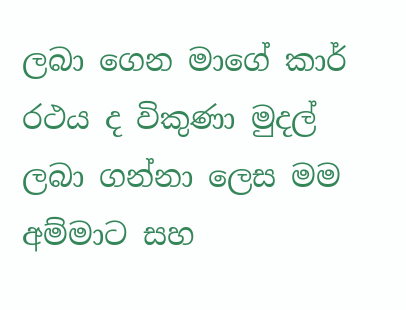ලබා ගෙන මාගේ කාර් රථය ද විකුණා මුදල් ලබා ගන්නා ලෙස මම අම්මාට සහ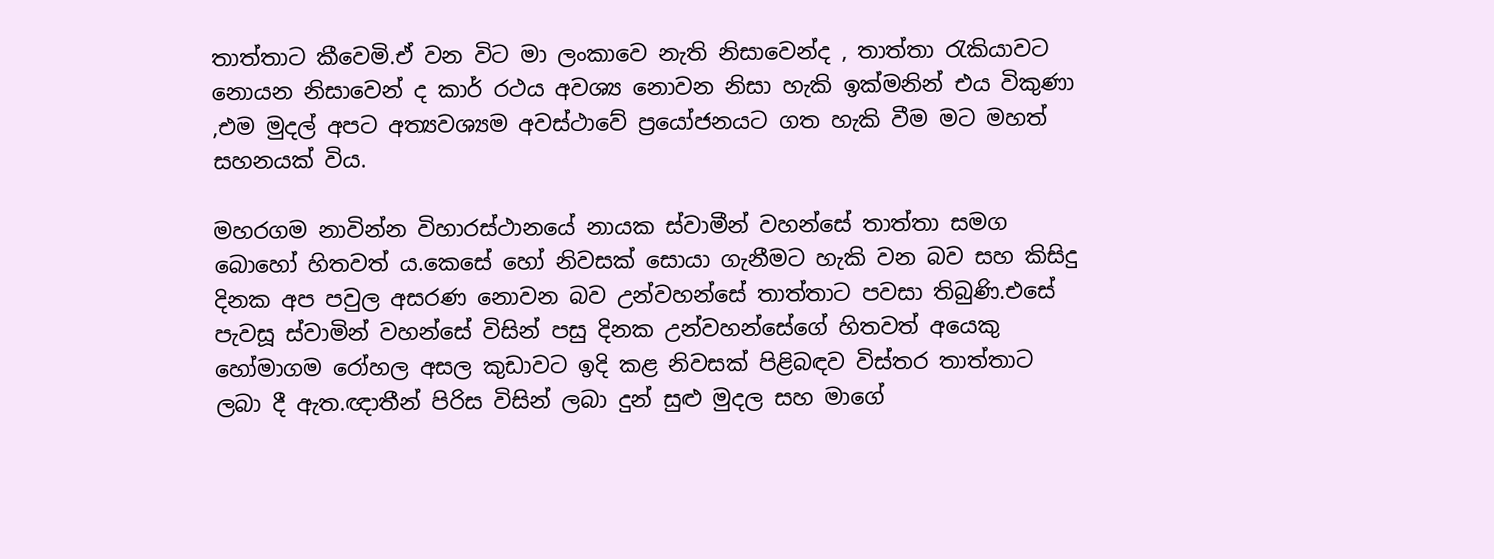තාත්තාට කීවෙමි.ඒ වන විට මා ලංකාවෙ නැති නිසාවෙන්ද , තාත්තා රැකියාවට නොයන නිසාවෙන් ද කාර් රථය අවශ්‍ය නොවන නිසා හැකි ඉක්මනින් එය විකුණා ,එම මුදල් අපට අත්‍යවශ්‍යම අවස්ථාවේ ප්‍රයෝජනයට ගත හැකි වීම මට මහත් සහනයක් විය.

මහරගම නාවින්න විහාරස්ථානයේ නායක ස්වාමීන් වහන්සේ තාත්තා සමග බොහෝ හිතවත් ය.කෙසේ හෝ නිවසක් සොයා ගැනීමට හැකි වන බව සහ කිසිදු දිනක අප පවුල අසරණ නොවන බව උන්වහන්සේ තාත්තාට පවසා තිබුණි.එසේ පැවසූ ස්වාමින් වහන්සේ විසින් පසු දිනක උන්වහන්සේගේ හිතවත් අයෙකු හෝමාගම රෝහල අසල කුඩාවට ඉදි කළ නිවසක් පිළිබඳව විස්තර තාත්තාට ලබා දී ඇත.ඥාතීන් පිරිස විසින් ලබා දුන් සුළු මුදල සහ මාගේ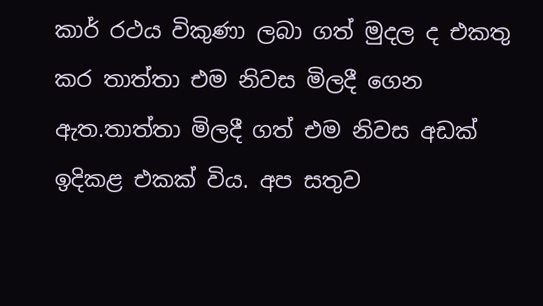කාර් රථය විකුණා ලබා ගත් මුදල ද එකතු කර තාත්තා එම නිවස මිලදී ගෙන ඇත.තාත්තා මිලදී ගත් එම නිවස අඩක් ඉදිකළ එකක් විය. අප සතුව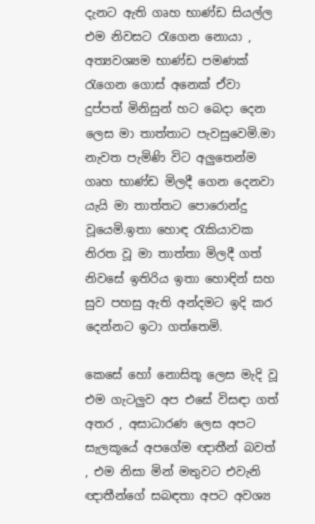දැනට ඇති ගෘහ භාණ්ඩ සියල්ල එම නිවසට රැගෙන නොයා , අත්‍යවශ්‍යම භාණ්ඩ පමණක් රැගෙන ගොස් අනෙක් ඒවා දුප්පත් මිනිසුන් හට බෙදා දෙන ලෙස මා තාත්තාට පැවසුවෙමි.මා නැවත පැමිණි විට අලුතෙන්ම ගෘහ භාණ්ඩ මිලදී ගෙන දෙනවා යැයි මා තාත්තට පොරොන්දු වූයෙමි.ඉතා හොඳ රැකියාවක නිරත වූ මා තාත්තා මිලදී ගත් නිවසේ ඉතිරිය ඉතා හොඳින් සහ සුව පහසු ඇති අන්දමට ඉදි කර දෙන්නට ඉටා ගත්තෙමි.

කෙසේ හෝ නොසිතූ ලෙස මැදි වූ එම ගැටලුව අප එසේ විසඳා ගත් අතර , අසාධාරණ ලෙස අපට සැලකූයේ අපගේම ඥාතීන් බවත් , එම නිසා මින් මතුවට එවැනි ඥාතීන්ගේ සබඳතා අපට අවශ්‍ය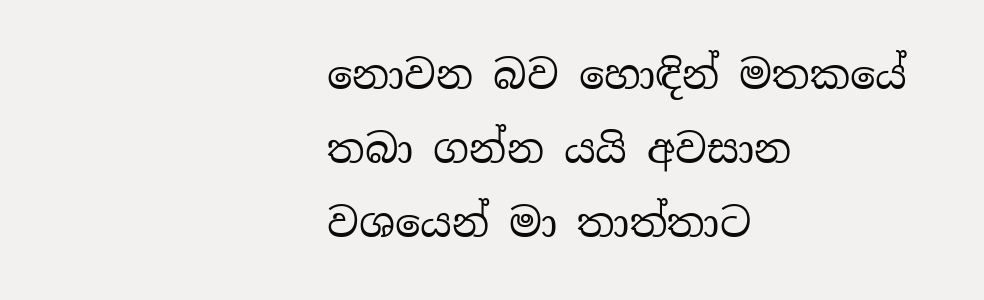නොවන බව හොඳින් මතකයේ තබා ගන්න යයි අවසාන වශයෙන් මා තාත්තාට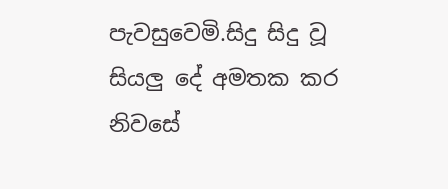පැවසුවෙමි.සිදු සිදු වූ සියලු දේ අමතක කර නිවසේ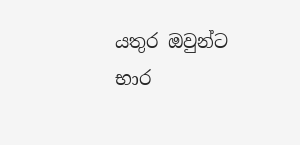යතුර ඔවුන්ට භාර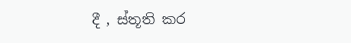දී , ස්තූති කර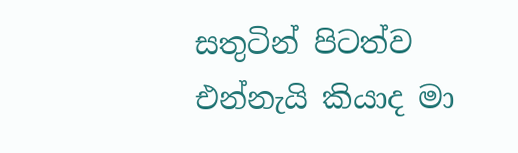සතුටින් පිටත්ව එන්නැයි කියාද මා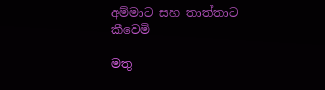අම්මාට සහ තාත්තාට කීවෙමි

මතු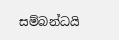සම්බන්ධයි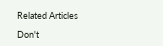Related Articles

Don't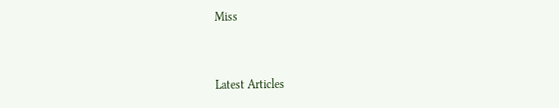Miss


Latest Articles